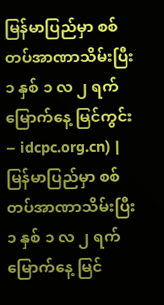မြန်မာပြည်မှာ စစ်တပ်အာဏာသိမ်းပြီး ၁ နှစ် ၁ လ ၂ ရက်မြောက်နေ့ မြင်ကွင်း
– idcpc.org.cn) |
မြန်မာပြည်မှာ စစ်တပ်အာဏာသိမ်းပြီး ၁ နှစ် ၁ လ ၂ ရက်မြောက်နေ့ မြင်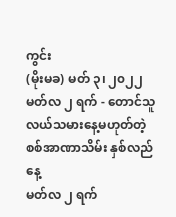ကွင်း
(မိုးမခ) မတ် ၃၊ ၂၀၂၂
မတ်လ ၂ ရက် - တောင်သူလယ်သမားနေ့မဟုတ်တဲ့ စစ်အာဏာသိမ်း နှစ်လည်နေ့
မတ်လ ၂ ရက်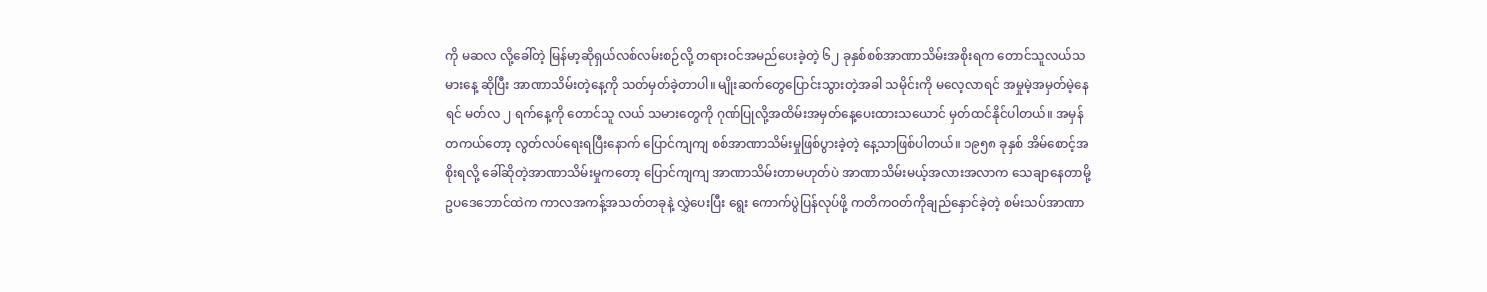ကို မဆလ လို့ခေါ်တဲ့ မြန်မာ့ဆိုရှယ်လစ်လမ်းစဉ်လို့ တရားဝင်အမည်ပေးခဲ့တဲ့ ၆၂ ခုနှစ်စစ်အာဏာသိမ်းအစိုးရက တောင်သူလယ်သမားနေ့ ဆိုပြီး အာဏာသိမ်းတဲ့နေ့ကို သတ်မှတ်ခဲ့တာပါ။ မျိုးဆက်တွေပြောင်းသွားတဲ့အခါ သမိုင်းကို မလေ့လာရင် အမှုမဲ့အမှတ်မဲ့နေရင် မတ်လ ၂ ရက်နေ့ကို တောင်သူ လယ် သမားတွေကို ဂုဏ်ပြုလို့အထိမ်းအမှတ်နေ့ပေးထားသယောင် မှတ်ထင်နိုင်ပါတယ်။ အမှန်တကယ်တော့ လွတ်လပ်ရေးရပြီးနောက် ပြောင်ကျကျ စစ်အာဏာသိမ်းမှုဖြစ်ပွားခဲ့တဲ့ နေ့သာဖြစ်ပါတယ်။ ၁၉၅၈ ခုနှစ် အိမ်စောင့်အစိုးရလို့ ခေါ်ဆိုတဲ့အာဏာသိမ်းမှုကတော့ ပြောင်ကျကျ အာဏာသိမ်းတာမဟုတ်ပဲ အာဏာသိမ်းမယ့်အလားအလာက သေချာနေတာမို့ ဥပဒေဘောင်ထဲက ကာလအကန့်အသတ်တခုနဲ့ လွှဲပေးပြီး ရွေး ကောက်ပွဲပြန်လုပ်ဖို့ ကတိကဝတ်ကိုချည်နှောင်ခဲ့တဲ့ စမ်းသပ်အာဏာ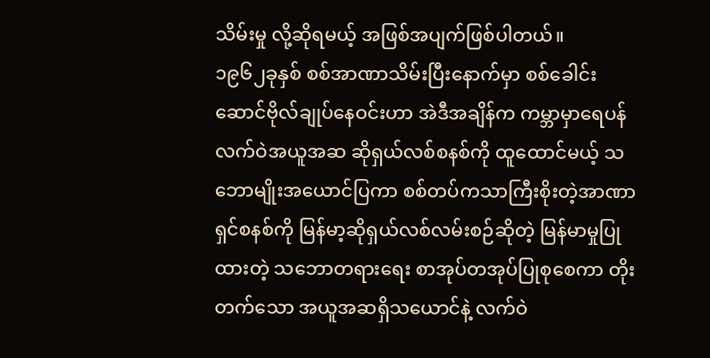သိမ်းမှု လို့ဆိုရမယ့် အဖြစ်အပျက်ဖြစ်ပါတယ်။
၁၉၆၂ခုနှစ် စစ်အာဏာသိမ်းပြီးနောက်မှာ စစ်ခေါင်းဆောင်ဗိုလ်ချုပ်နေဝင်းဟာ အဲဒီအချိန်က ကမ္ဘာမှာရေပန် လက်ဝဲအယူအဆ ဆိုရှယ်လစ်စနစ်ကို ထူထောင်မယ့် သဘောမျိုးအယောင်ပြကာ စစ်တပ်ကသာကြီးစိုးတဲ့အာဏာရှင်စနစ်ကို မြန်မာ့ဆိုရှယ်လစ်လမ်းစဉ်ဆိုတဲ့ မြန်မာမှုပြုထားတဲ့ သဘောတရားရေး စာအုပ်တအုပ်ပြုစုစေကာ တိုးတက်သော အယူအဆရှိသယောင်နဲ့ လက်ဝဲ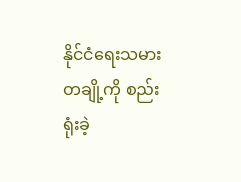နိုင်ငံရေးသမားတချို့ကို စည်းရုံးခဲ့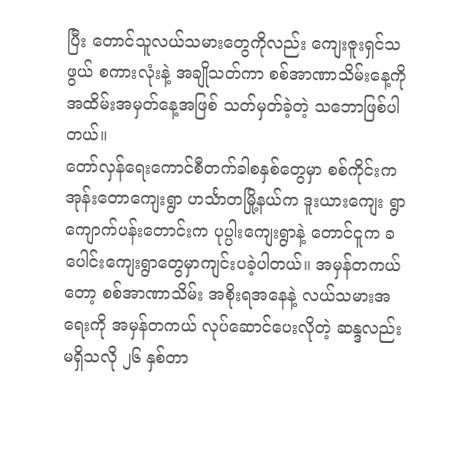ပြီး တောင်သူလယ်သမားတွေကိုလည်း ကျေးဇူးရှင်သဖွယ် စကားလုံးနဲ့ အချိုသတ်ကာ စစ်အာဏာသိမ်းနေ့ကို အထိမ်းအမှတ်နေ့အဖြစ် သတ်မှတ်ခဲ့တဲ့ သဘောဖြစ်ပါတယ်။
တော်လှန်ရေးကောင်စီတက်ခါစနှစ်တွေမှာ စစ်ကိုင်းက အုန်းတောကျေးရွာ ဟင်္သာတမြို့နယ်က ဒူးယားကျေး ရွာ ကျောက်ပန်းတောင်းက ပုပ္ပါးကျေးရွာနဲ့ တောင်ငူက ခပေါင်းကျေးရွာတွေမှာကျင်းပခဲ့ပါတယ်။ အမှန်တကယ်တော့ စစ်အာဏာသိမ်း အစိုးရအနေနဲ့ လယ်သမားအရေးကို အမှန်တကယ် လုပ်ဆောင်ပေးလိုတဲ့ ဆန္ဒလည်းမရှိသလို ၂၆ နှစ်တာ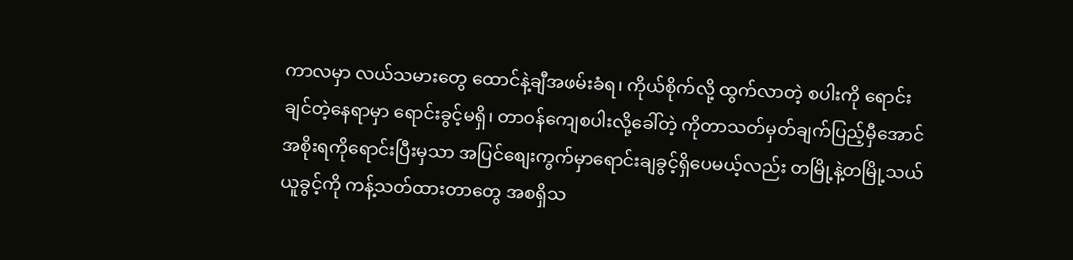ကာလမှာ လယ်သမားတွေ ထောင်နဲ့ချီအဖမ်းခံရ၊ ကိုယ်စိုက်လို့ ထွက်လာတဲ့ စပါးကို ရောင်းချင်တဲ့နေရာမှာ ရောင်းခွင့်မရှိ၊ တာဝန်ကျေစပါးလို့ခေါ်တဲ့ ကိုတာသတ်မှတ်ချက်ပြည့်မှီအောင် အစိုးရကိုရောင်းပြီးမှသာ အပြင်စျေးကွက်မှာရောင်းချခွင့်ရှိပေမယ့်လည်း တမြို့နဲ့တမြို့သယ်ယူခွင့်ကို ကန့်သတ်ထားတာတွေ အစရှိသ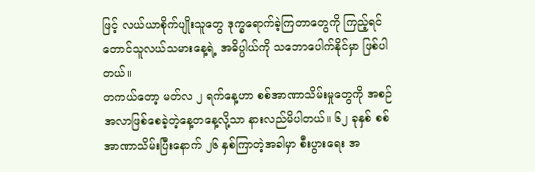ဖြင့် လယ်ယာစိုက်ပျိုးသူတွေ ဒုက္ခရောက်ခဲ့ကြတာတွေကို ကြည့်ရင် တောင်သူလယ်သမားနေ့ရဲ့ အဓိပ္ပါယ်ကို သဘောပေါက်နိုင်မှာ ဖြစ်ပါတယ်။
တကယ်တော့ မတ်လ ၂ ရက်နေ့ဟာ စစ်အာဏာသိမ်းမှုတွေကို အစဉ်အလာဖြစ်စေခဲ့တဲ့နေ့တနေ့လို့သာ နားလည်မိပါတယ်။ ၆၂ ခုနှစ် စစ်အာဏာသိမ်းပြီးနောက် ၂၆ နှစ်ကြာတဲ့အခါမှာ စီးပွားရေး အ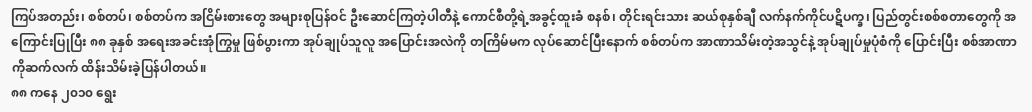ကြပ်အတည်း၊ စစ်တပ်၊ စစ်တပ်က အငြိမ်းစားတွေ အများစုပြန်ဝင် ဦးဆောင်ကြတဲ့ပါတီနဲ့ ကောင်စီတို့ရဲ့အခွင့်ထူးခံ စနစ်၊ တိုင်းရင်းသား ဆယ်စုနှစ်ချီ လက်နက်ကိုင်ပဋိပက္ခ၊ ပြည်တွင်းစစ်စတာတွေကို အကြောင်းပြုပြီး ၈၈ ခုနှစ် အရေးအခင်းအုံကြွမှု ဖြစ်ပွားကာ အုပ်ချုပ်သူလူ အပြောင်းအလဲကို တကြိမ်မက လုပ်ဆောင်ပြီးနောက် စစ်တပ်က အာဏာသိမ်းတဲ့အသွင်နဲ့ အုပ်ချုပ်မှုပုံစံကို ပြောင်းပြီး စစ်အာဏာကိုဆက်လက် ထိန်းသိမ်းခဲ့ပြန်ပါတယ်။
၈၈ ကနေ ၂၀၁၀ ရွေး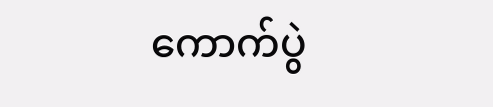ကောက်ပွဲ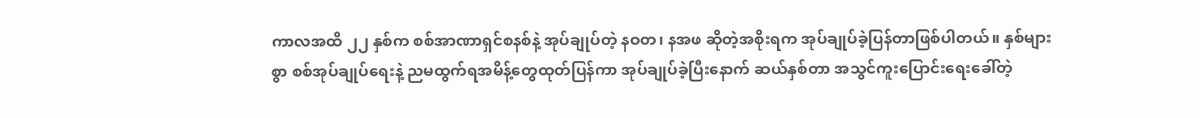ကာလအထိ ၂၂ နှစ်က စစ်အာဏာရှင်စနစ်နဲ့ အုပ်ချုပ်တဲ့ နဝတ၊ နအဖ ဆိုတဲ့အစိုးရက အုပ်ချုပ်ခဲ့ပြန်တာဖြစ်ပါတယ်။ နှစ်များစွာ စစ်အုပ်ချုပ်ရေးနဲ့ ညမထွက်ရအမိန့်တွေထုတ်ပြန်ကာ အုပ်ချုပ်ခဲ့ပြီးနောက် ဆယ်နှစ်တာ အသွင်ကူးပြောင်းရေးခေါ်တဲ့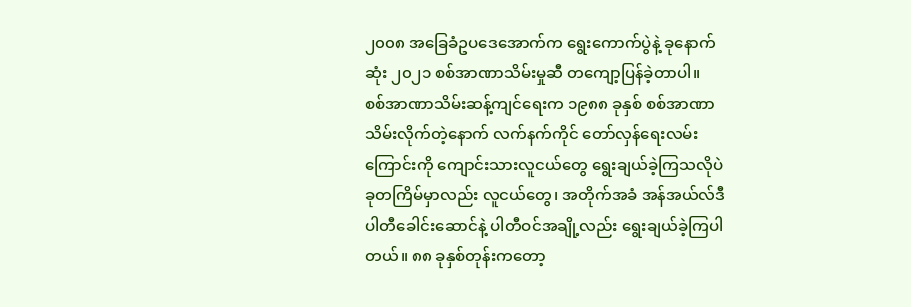၂၀၀၈ အခြေခံဥပဒေအောက်က ရွေးကောက်ပွဲနဲ့ ခုနောက်ဆုံး ၂၀၂၁ စစ်အာဏာသိမ်းမှုဆီ တကျော့ပြန်ခဲ့တာပါ။
စစ်အာဏာသိမ်းဆန့်ကျင်ရေးက ၁၉၈၈ ခုနှစ် စစ်အာဏာသိမ်းလိုက်တဲ့နောက် လက်နက်ကိုင် တော်လှန်ရေးလမ်းကြောင်းကို ကျောင်းသားလူငယ်တွေ ရွေးချယ်ခဲ့ကြသလိုပဲ ခုတကြိမ်မှာလည်း လူငယ်တွေ၊ အတိုက်အခံ အန်အယ်လ်ဒီပါတီခေါင်းဆောင်နဲ့ ပါတီဝင်အချို့လည်း ရွေးချယ်ခဲ့ကြပါတယ်။ ၈၈ ခုနှစ်တုန်းကတော့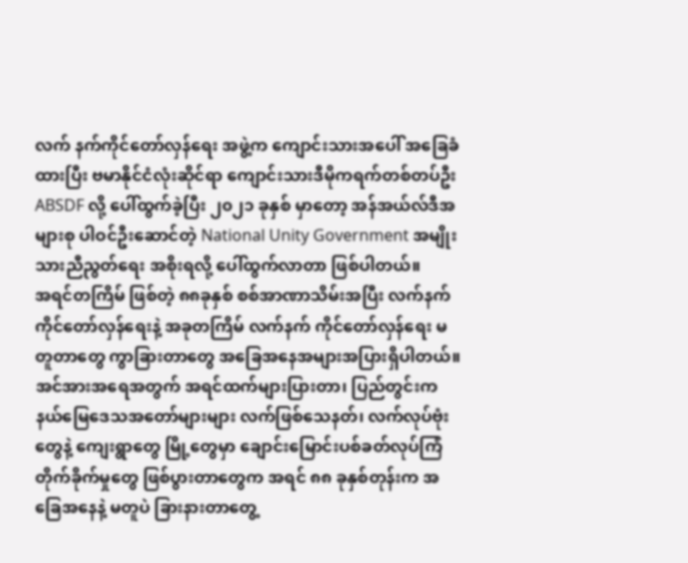လက် နက်ကိုင်တော်လှန်ရေး အဖွဲ့က ကျောင်းသားအပေါ် အခြေခံထားပြီး ဗမာနိုင်ငံလုံးဆိုင်ရာ ကျောင်းသားဒီမိုကရက်တစ်တပ်ဦး ABSDF လို့ ပေါ်ထွက်ခဲ့ပြီး ၂၀၂၁ ခုနှစ် မှာတော့ အန်အယ်လ်ဒီအများစု ပါဝင်ဦးဆောင်တဲ့ National Unity Government အမျိုးသားညီညွတ်ရေး အစိုးရလို့ ပေါ်ထွက်လာတာ ဖြစ်ပါတယ်။
အရင်တကြိမ် ဖြစ်တဲ့ ၈၈ခုနှစ် စစ်အာဏာသိမ်းအပြီး လက်နက်ကိုင်တော်လှန်ရေးနဲ့ အခုတကြိမ် လက်နက် ကိုင်တော်လှန်ရေး မတူတာတွေ ကွာခြားတာတွေ အခြေအနေအများအပြားရှိပါတယ်။ အင်အားအရေအတွက် အရင်ထက်များပြားတာ၊ ပြည်တွင်းက နယ်မြေဒေသအတော်များများ လက်ဖြစ်သေနတ်၊ လက်လုပ်ဗုံးတွေနဲ့ ကျေးရွာတွေ မြို့တွေမှာ ချောင်းမြောင်းပစ်ခတ်လုပ်ကြံ တိုက်ခိုက်မှုတွေ ဖြစ်ပွားတာတွေက အရင် ၈၈ ခုနှစ်တုန်းက အခြေအနေနဲ့ မတူပဲ ခြားနားတာတွေ့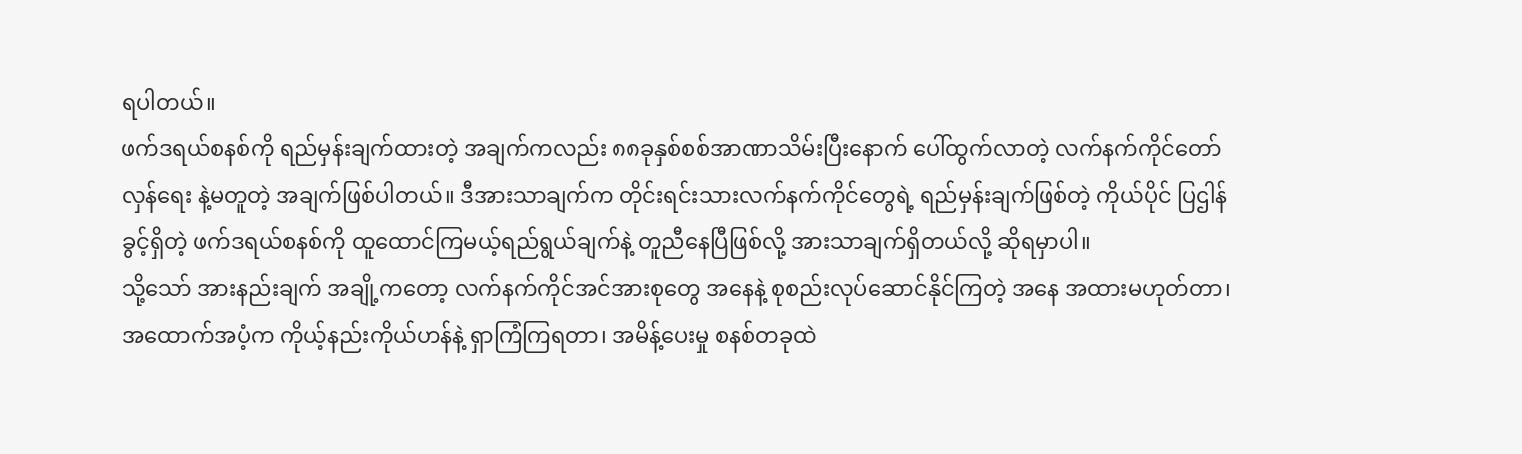ရပါတယ်။
ဖက်ဒရယ်စနစ်ကို ရည်မှန်းချက်ထားတဲ့ အချက်ကလည်း ၈၈ခုနှစ်စစ်အာဏာသိမ်းပြီးနောက် ပေါ်ထွက်လာတဲ့ လက်နက်ကိုင်တော်လှန်ရေး နဲ့မတူတဲ့ အချက်ဖြစ်ပါတယ်။ ဒီအားသာချက်က တိုင်းရင်းသားလက်နက်ကိုင်တွေရဲ့ ရည်မှန်းချက်ဖြစ်တဲ့ ကိုယ်ပိုင် ပြဌါန်ခွင့်ရှိတဲ့ ဖက်ဒရယ်စနစ်ကို ထူထောင်ကြမယ့်ရည်ရွယ်ချက်နဲ့ တူညီနေပြီဖြစ်လို့ အားသာချက်ရှိတယ်လို့ ဆိုရမှာပါ။
သို့သော် အားနည်းချက် အချို့ကတော့ လက်နက်ကိုင်အင်အားစုတွေ အနေနဲ့ စုစည်းလုပ်ဆောင်နိုင်ကြတဲ့ အနေ အထားမဟုတ်တာ၊ အထောက်အပံ့က ကိုယ့်နည်းကိုယ်ဟန်နဲ့ ရှာကြံကြရတာ၊ အမိန့်ပေးမှု စနစ်တခုထဲ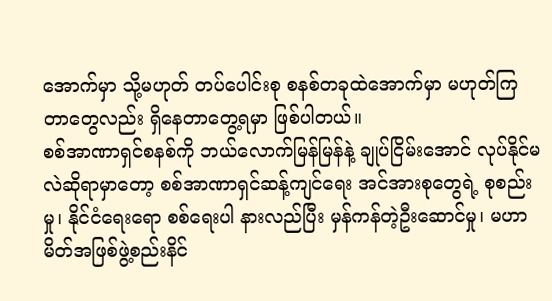အောက်မှာ သို့မဟုတ် တပ်ပေါင်းစု စနစ်တခုထဲအောက်မှာ မဟုတ်ကြတာတွေလည်း ရှိနေတာတွေ့ရမှာ ဖြစ်ပါတယ်။
စစ်အာဏာရှင်စနစ်ကို ဘယ်လောက်မြန်မြန်နဲ့ ချုပ်ငြိမ်းအောင် လုပ်နိုင်မလဲဆိုရာမှာတော့ စစ်အာဏာရှင်ဆန့်ကျင်ရေး အင်အားစုတွေရဲ့ စုစည်းမှု၊ နိုင်ငံရေးရော စစ်ရေးပါ နားလည်ပြီး မှန်ကန်တဲ့ဦးဆောင်မှု၊ မဟာမိတ်အဖြစ်ဖွဲ့စည်းနိင်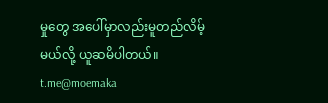မှုတွေ အပေါ်မှာလည်းမူတည်လိမ့်မယ်လို့ ယူဆမိပါတယ်။
t.me@moemaka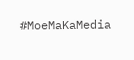#MoeMaKaMedia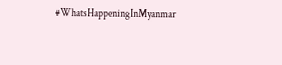#WhatsHappeningInMyanmar